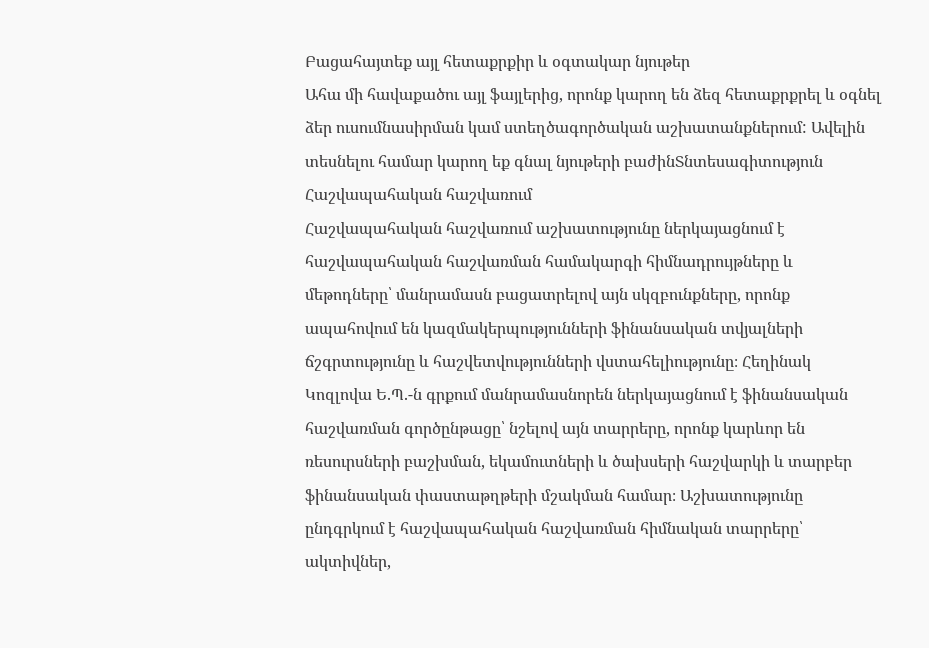Բացահայտեք այլ հետաքրքիր և օգտակար նյութեր
Ահա մի հավաքածու այլ ֆայլերից, որոնք կարող են ձեզ հետաքրքրել և օգնել ձեր ուսումնասիրման կամ ստեղծագործական աշխատանքներում: Ավելին տեսնելու համար կարող եք գնալ նյութերի բաժինՏնտեսագիտություն
Հաշվապահական հաշվառում
Հաշվապահական հաշվառում աշխատությունը ներկայացնում է հաշվապահական հաշվառման համակարգի հիմնադրույթները և մեթոդները՝ մանրամասն բացատրելով այն սկզբունքները, որոնք ապահովում են կազմակերպությունների ֆինանսական տվյալների ճշգրտությունը և հաշվետվությունների վստահելիությունը։ Հեղինակ Կոզլովա Ե.Պ.-ն գրքում մանրամասնորեն ներկայացնում է ֆինանսական հաշվառման գործընթացը՝ նշելով այն տարրերը, որոնք կարևոր են ռեսուրսների բաշխման, եկամուտների և ծախսերի հաշվարկի և տարբեր ֆինանսական փաստաթղթերի մշակման համար։ Աշխատությունը ընդգրկում է հաշվապահական հաշվառման հիմնական տարրերը՝ ակտիվներ,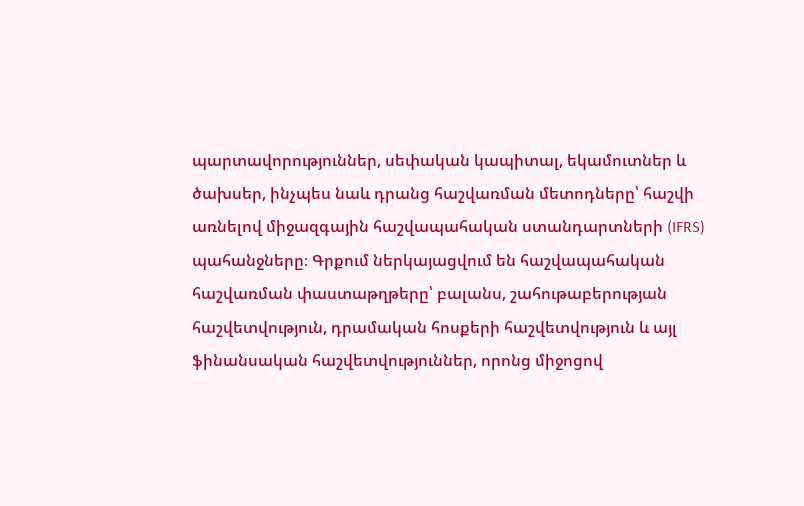պարտավորություններ, սեփական կապիտալ, եկամուտներ և ծախսեր, ինչպես նաև դրանց հաշվառման մետոդները՝ հաշվի առնելով միջազգային հաշվապահական ստանդարտների (IFRS) պահանջները։ Գրքում ներկայացվում են հաշվապահական հաշվառման փաստաթղթերը՝ բալանս, շահութաբերության հաշվետվություն, դրամական հոսքերի հաշվետվություն և այլ ֆինանսական հաշվետվություններ, որոնց միջոցով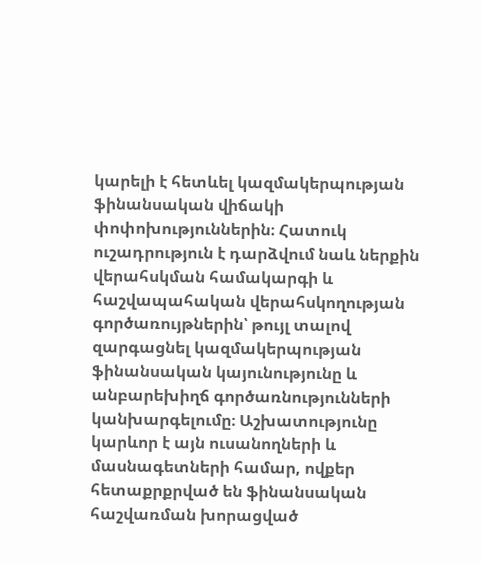կարելի է հետևել կազմակերպության ֆինանսական վիճակի փոփոխություններին։ Հատուկ ուշադրություն է դարձվում նաև ներքին վերահսկման համակարգի և հաշվապահական վերահսկողության գործառույթներին՝ թույլ տալով զարգացնել կազմակերպության ֆինանսական կայունությունը և անբարեխիղճ գործառնությունների կանխարգելումը։ Աշխատությունը կարևոր է այն ուսանողների և մասնագետների համար, ովքեր հետաքրքրված են ֆինանսական հաշվառման խորացված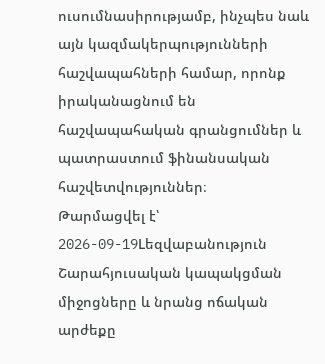ուսումնասիրությամբ, ինչպես նաև այն կազմակերպությունների հաշվապահների համար, որոնք իրականացնում են հաշվապահական գրանցումներ և պատրաստում ֆինանսական հաշվետվություններ։
Թարմացվել է՝ 2026-09-19Lեզվաբանություն
Շարահյուսական կապակցման միջոցները և նրանց ոճական արժեքը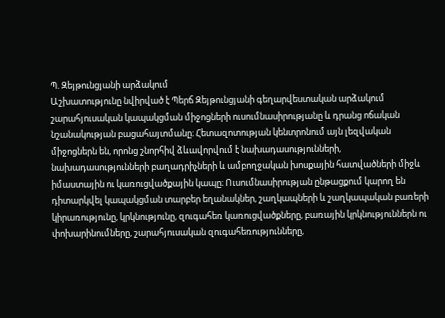Պ. Զեյթունցյանի արձակում
Աշխատությունը նվիրված է Պերճ Զեյթունցյանի գեղարվեստական արձակում շարահյուսական կապակցման միջոցների ուսումնասիրությանը և դրանց ոճական նշանակության բացահայտմանը։ Հետազոտության կենտրոնում այն լեզվական միջոցներն են, որոնց շնորհիվ ձևավորվում է նախադասությունների, նախադասությունների բաղադրիչների և ամբողջական խոսքային հատվածների միջև իմաստային ու կառուցվածքային կապը։ Ուսումնասիրության ընթացքում կարող են դիտարկվել կապակցման տարբեր եղանակներ, շաղկապների և շաղկապական բառերի կիրառությունը, կրկնությունը, զուգահեռ կառուցվածքները, բառային կրկնություններն ու փոխարինումները, շարահյուսական զուգահեռությունները,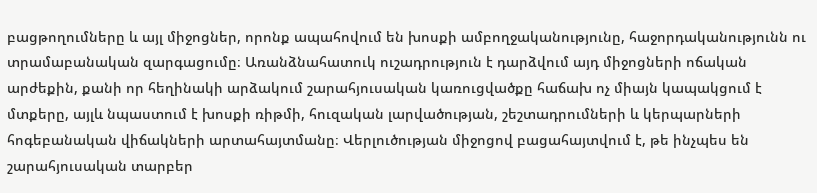բացթողումները և այլ միջոցներ, որոնք ապահովում են խոսքի ամբողջականությունը, հաջորդականությունն ու տրամաբանական զարգացումը։ Առանձնահատուկ ուշադրություն է դարձվում այդ միջոցների ոճական արժեքին, քանի որ հեղինակի արձակում շարահյուսական կառուցվածքը հաճախ ոչ միայն կապակցում է մտքերը, այլև նպաստում է խոսքի ռիթմի, հուզական լարվածության, շեշտադրումների և կերպարների հոգեբանական վիճակների արտահայտմանը։ Վերլուծության միջոցով բացահայտվում է, թե ինչպես են շարահյուսական տարբեր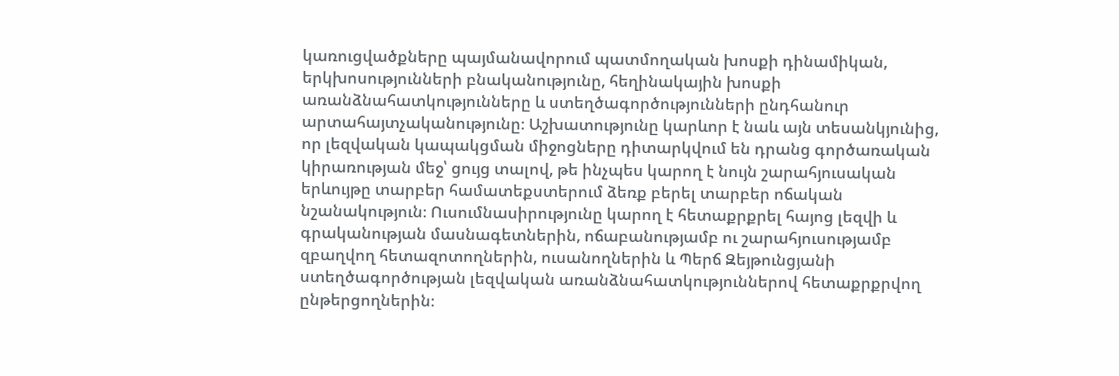կառուցվածքները պայմանավորում պատմողական խոսքի դինամիկան, երկխոսությունների բնականությունը, հեղինակային խոսքի առանձնահատկությունները և ստեղծագործությունների ընդհանուր արտահայտչականությունը։ Աշխատությունը կարևոր է նաև այն տեսանկյունից, որ լեզվական կապակցման միջոցները դիտարկվում են դրանց գործառական կիրառության մեջ՝ ցույց տալով, թե ինչպես կարող է նույն շարահյուսական երևույթը տարբեր համատեքստերում ձեռք բերել տարբեր ոճական նշանակություն։ Ուսումնասիրությունը կարող է հետաքրքրել հայոց լեզվի և գրականության մասնագետներին, ոճաբանությամբ ու շարահյուսությամբ զբաղվող հետազոտողներին, ուսանողներին և Պերճ Զեյթունցյանի ստեղծագործության լեզվական առանձնահատկություններով հետաքրքրվող ընթերցողներին։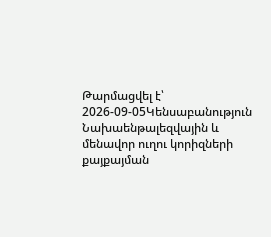Թարմացվել է՝ 2026-09-05Կենսաբանություն
Նախաենթալեզվային և մենավոր ուղու կորիզների քայքայման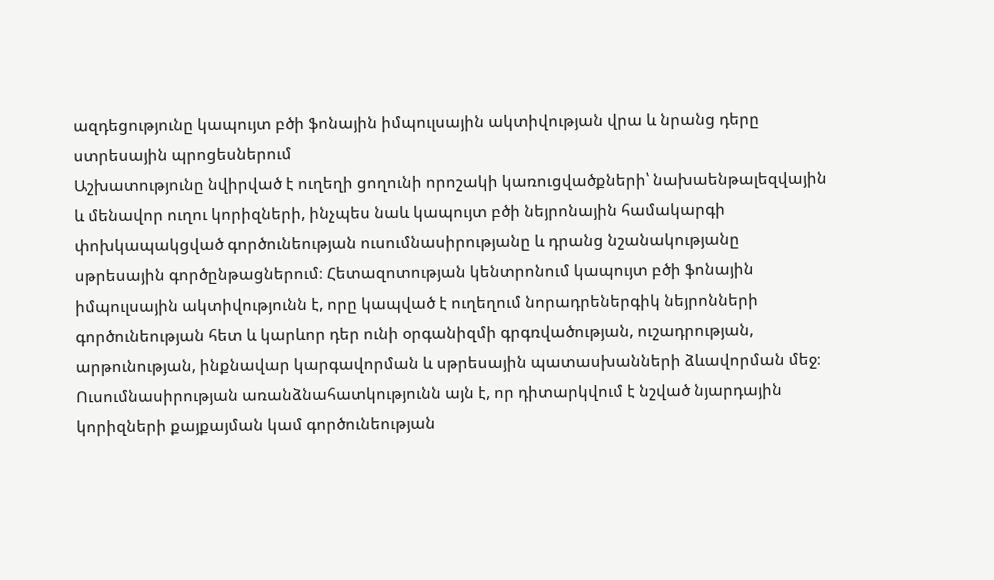ազդեցությունը կապույտ բծի ֆոնային իմպուլսային ակտիվության վրա և նրանց դերը ստրեսային պրոցեսներում
Աշխատությունը նվիրված է ուղեղի ցողունի որոշակի կառուցվածքների՝ նախաենթալեզվային և մենավոր ուղու կորիզների, ինչպես նաև կապույտ բծի նեյրոնային համակարգի փոխկապակցված գործունեության ուսումնասիրությանը և դրանց նշանակությանը սթրեսային գործընթացներում։ Հետազոտության կենտրոնում կապույտ բծի ֆոնային իմպուլսային ակտիվությունն է, որը կապված է ուղեղում նորադրեներգիկ նեյրոնների գործունեության հետ և կարևոր դեր ունի օրգանիզմի գրգռվածության, ուշադրության, արթունության, ինքնավար կարգավորման և սթրեսային պատասխանների ձևավորման մեջ։ Ուսումնասիրության առանձնահատկությունն այն է, որ դիտարկվում է նշված նյարդային կորիզների քայքայման կամ գործունեության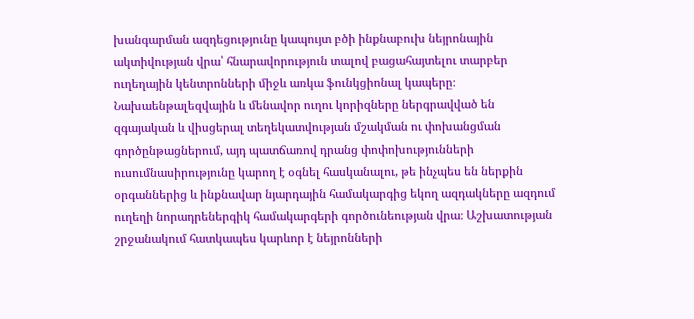խանգարման ազդեցությունը կապույտ բծի ինքնաբուխ նեյրոնային ակտիվության վրա՝ հնարավորություն տալով բացահայտելու տարբեր ուղեղային կենտրոնների միջև առկա ֆունկցիոնալ կապերը։ Նախաենթալեզվային և մենավոր ուղու կորիզները ներգրավված են զգայական և վիսցերալ տեղեկատվության մշակման ու փոխանցման գործընթացներում, այդ պատճառով դրանց փոփոխությունների ուսումնասիրությունը կարող է օգնել հասկանալու, թե ինչպես են ներքին օրգաններից և ինքնավար նյարդային համակարգից եկող ազդակները ազդում ուղեղի նորադրեներգիկ համակարգերի գործունեության վրա։ Աշխատության շրջանակում հատկապես կարևոր է նեյրոնների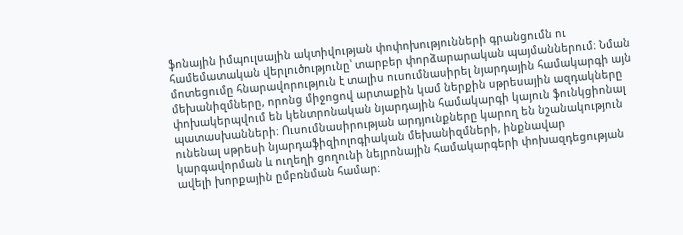ֆոնային իմպուլսային ակտիվության փոփոխությունների գրանցումն ու համեմատական վերլուծությունը՝ տարբեր փորձարարական պայմաններում։ Նման մոտեցումը հնարավորություն է տալիս ուսումնասիրել նյարդային համակարգի այն մեխանիզմները, որոնց միջոցով արտաքին կամ ներքին սթրեսային ազդակները փոխակերպվում են կենտրոնական նյարդային համակարգի կայուն ֆունկցիոնալ պատասխանների։ Ուսումնասիրության արդյունքները կարող են նշանակություն ունենալ սթրեսի նյարդաֆիզիոլոգիական մեխանիզմների, ինքնավար կարգավորման և ուղեղի ցողունի նեյրոնային համակարգերի փոխազդեցության ավելի խորքային ըմբռնման համար։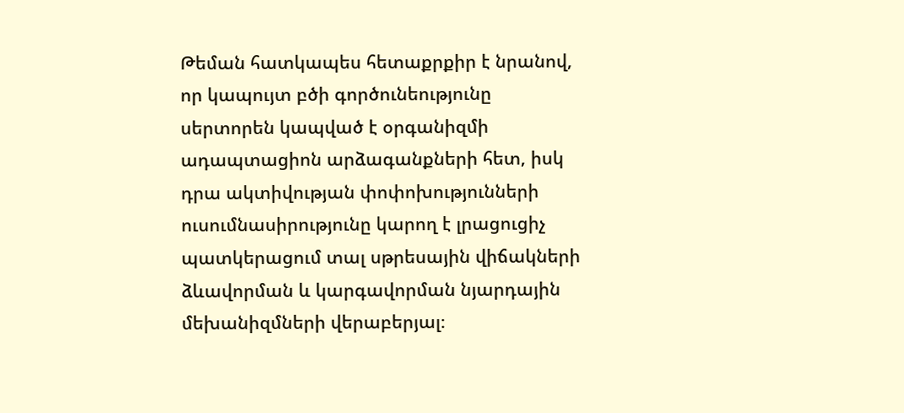Թեման հատկապես հետաքրքիր է նրանով, որ կապույտ բծի գործունեությունը սերտորեն կապված է օրգանիզմի ադապտացիոն արձագանքների հետ, իսկ դրա ակտիվության փոփոխությունների ուսումնասիրությունը կարող է լրացուցիչ պատկերացում տալ սթրեսային վիճակների ձևավորման և կարգավորման նյարդային մեխանիզմների վերաբերյալ։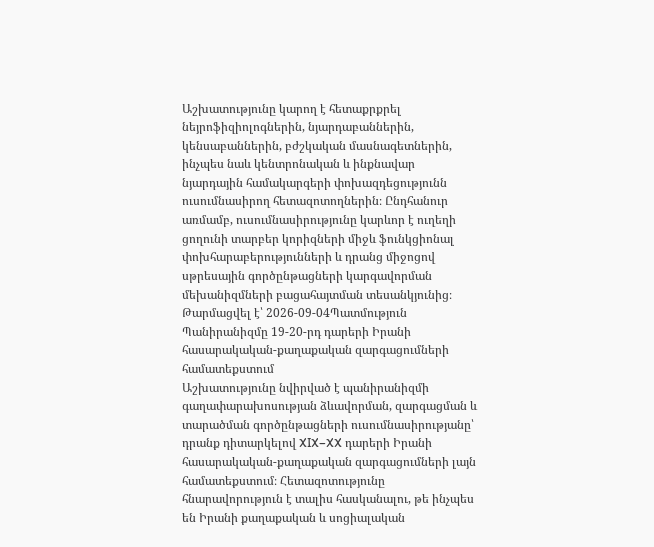Աշխատությունը կարող է հետաքրքրել նեյրոֆիզիոլոգներին, նյարդաբաններին, կենսաբաններին, բժշկական մասնագետներին, ինչպես նաև կենտրոնական և ինքնավար նյարդային համակարգերի փոխազդեցությունն ուսումնասիրող հետազոտողներին։ Ընդհանուր առմամբ, ուսումնասիրությունը կարևոր է ուղեղի ցողունի տարբեր կորիզների միջև ֆունկցիոնալ փոխհարաբերությունների և դրանց միջոցով սթրեսային գործընթացների կարգավորման մեխանիզմների բացահայտման տեսանկյունից։
Թարմացվել է՝ 2026-09-04Պատմություն
Պանիրանիզմը 19-20-րդ դարերի Իրանի հասարակական-քաղաքական զարգացումների համատեքստում
Աշխատությունը նվիրված է պանիրանիզմի գաղափարախոսության ձևավորման, զարգացման և տարածման գործընթացների ուսումնասիրությանը՝ դրանք դիտարկելով XIX–XX դարերի Իրանի հասարակական-քաղաքական զարգացումների լայն համատեքստում։ Հետազոտությունը հնարավորություն է տալիս հասկանալու, թե ինչպես են Իրանի քաղաքական և սոցիալական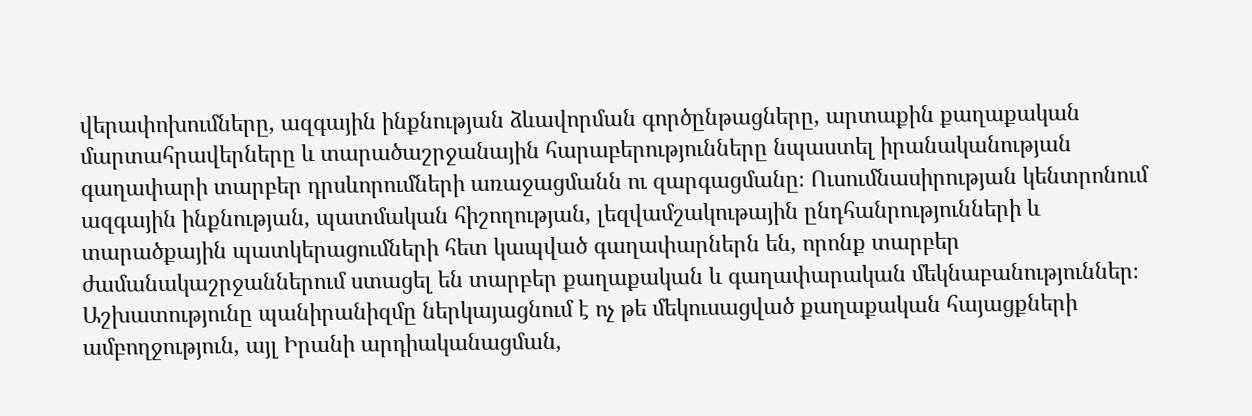վերափոխումները, ազգային ինքնության ձևավորման գործընթացները, արտաքին քաղաքական մարտահրավերները և տարածաշրջանային հարաբերությունները նպաստել իրանականության գաղափարի տարբեր դրսևորումների առաջացմանն ու զարգացմանը։ Ուսումնասիրության կենտրոնում ազգային ինքնության, պատմական հիշողության, լեզվամշակութային ընդհանրությունների և տարածքային պատկերացումների հետ կապված գաղափարներն են, որոնք տարբեր ժամանակաշրջաններում ստացել են տարբեր քաղաքական և գաղափարական մեկնաբանություններ։ Աշխատությունը պանիրանիզմը ներկայացնում է ոչ թե մեկուսացված քաղաքական հայացքների ամբողջություն, այլ Իրանի արդիականացման,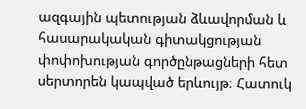ազգային պետության ձևավորման և հասարակական գիտակցության փոփոխության գործընթացների հետ սերտորեն կապված երևույթ։ Հատուկ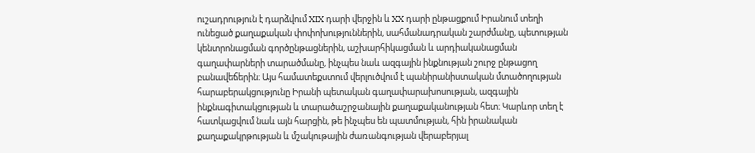ուշադրություն է դարձվում XIX դարի վերջին և XX դարի ընթացքում Իրանում տեղի ունեցած քաղաքական փոփոխություններին, սահմանադրական շարժմանը, պետության կենտրոնացման գործընթացներին, աշխարհիկացման և արդիականացման գաղափարների տարածմանը, ինչպես նաև ազգային ինքնության շուրջ ընթացող բանավեճերին։ Այս համատեքստում վերլուծվում է պանիրանիստական մտածողության հարաբերակցությունը Իրանի պետական գաղափարախոսության, ազգային ինքնագիտակցության և տարածաշրջանային քաղաքականության հետ։ Կարևոր տեղ է հատկացվում նաև այն հարցին, թե ինչպես են պատմության, հին իրանական քաղաքակրթության և մշակութային ժառանգության վերաբերյալ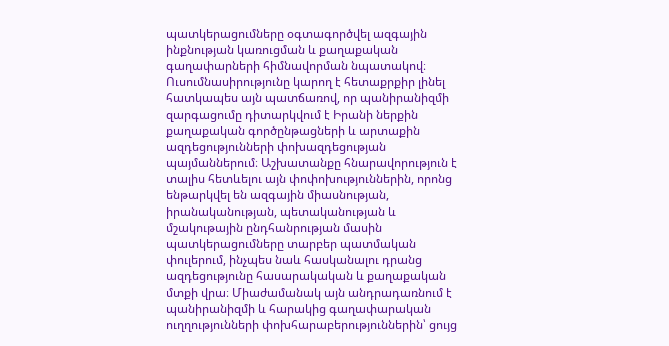պատկերացումները օգտագործվել ազգային ինքնության կառուցման և քաղաքական գաղափարների հիմնավորման նպատակով։ Ուսումնասիրությունը կարող է հետաքրքիր լինել հատկապես այն պատճառով, որ պանիրանիզմի զարգացումը դիտարկվում է Իրանի ներքին քաղաքական գործընթացների և արտաքին ազդեցությունների փոխազդեցության պայմաններում։ Աշխատանքը հնարավորություն է տալիս հետևելու այն փոփոխություններին, որոնց ենթարկվել են ազգային միասնության, իրանականության, պետականության և մշակութային ընդհանրության մասին պատկերացումները տարբեր պատմական փուլերում, ինչպես նաև հասկանալու դրանց ազդեցությունը հասարակական և քաղաքական մտքի վրա։ Միաժամանակ այն անդրադառնում է պանիրանիզմի և հարակից գաղափարական ուղղությունների փոխհարաբերություններին՝ ցույց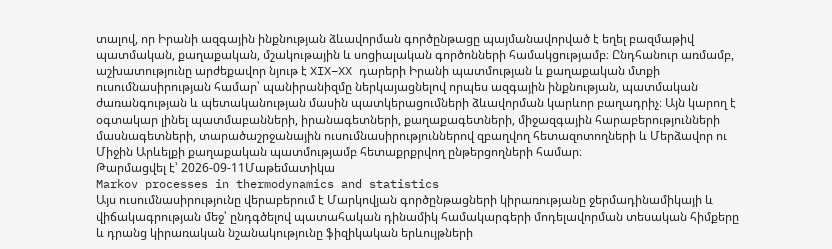տալով, որ Իրանի ազգային ինքնության ձևավորման գործընթացը պայմանավորված է եղել բազմաթիվ պատմական, քաղաքական, մշակութային և սոցիալական գործոնների համակցությամբ։ Ընդհանուր առմամբ, աշխատությունը արժեքավոր նյութ է XIX–XX դարերի Իրանի պատմության և քաղաքական մտքի ուսումնասիրության համար՝ պանիրանիզմը ներկայացնելով որպես ազգային ինքնության, պատմական ժառանգության և պետականության մասին պատկերացումների ձևավորման կարևոր բաղադրիչ։ Այն կարող է օգտակար լինել պատմաբանների, իրանագետների, քաղաքագետների, միջազգային հարաբերությունների մասնագետների, տարածաշրջանային ուսումնասիրություններով զբաղվող հետազոտողների և Մերձավոր ու Միջին Արևելքի քաղաքական պատմությամբ հետաքրքրվող ընթերցողների համար։
Թարմացվել է՝ 2026-09-11Մաթեմատիկա
Markov processes in thermodynamics and statistics
Այս ուսումնասիրությունը վերաբերում է Մարկովյան գործընթացների կիրառությանը ջերմադինամիկայի և վիճակագրության մեջ՝ ընդգծելով պատահական դինամիկ համակարգերի մոդելավորման տեսական հիմքերը և դրանց կիրառական նշանակությունը ֆիզիկական երևույթների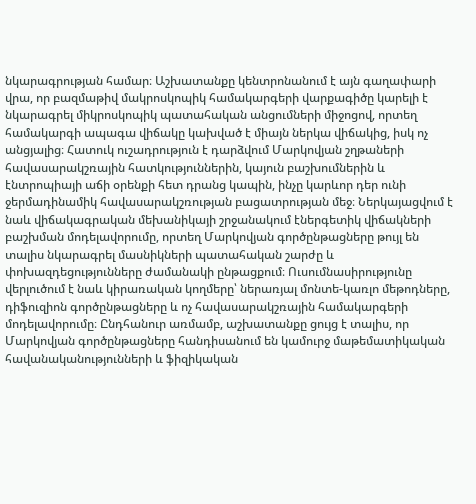նկարագրության համար։ Աշխատանքը կենտրոնանում է այն գաղափարի վրա, որ բազմաթիվ մակրոսկոպիկ համակարգերի վարքագիծը կարելի է նկարագրել միկրոսկոպիկ պատահական անցումների միջոցով, որտեղ համակարգի ապագա վիճակը կախված է միայն ներկա վիճակից, իսկ ոչ անցյալից։ Հատուկ ուշադրություն է դարձվում Մարկովյան շղթաների հավասարակշռային հատկություններին, կայուն բաշխումներին և էնտրոպիայի աճի օրենքի հետ դրանց կապին, ինչը կարևոր դեր ունի ջերմադինամիկ հավասարակշռության բացատրության մեջ։ Ներկայացվում է նաև վիճակագրական մեխանիկայի շրջանակում էներգետիկ վիճակների բաշխման մոդելավորումը, որտեղ Մարկովյան գործընթացները թույլ են տալիս նկարագրել մասնիկների պատահական շարժը և փոխազդեցությունները ժամանակի ընթացքում։ Ուսումնասիրությունը վերլուծում է նաև կիրառական կողմերը՝ ներառյալ մոնտե-կառլո մեթոդները, դիֆուզիոն գործընթացները և ոչ հավասարակշռային համակարգերի մոդելավորումը։ Ընդհանուր առմամբ, աշխատանքը ցույց է տալիս, որ Մարկովյան գործընթացները հանդիսանում են կամուրջ մաթեմատիկական հավանականությունների և ֆիզիկական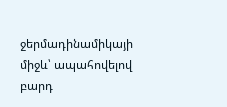ջերմադինամիկայի միջև՝ ապահովելով բարդ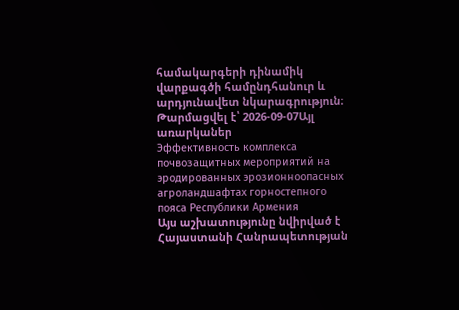համակարգերի դինամիկ վարքագծի համընդհանուր և արդյունավետ նկարագրություն։
Թարմացվել է՝ 2026-09-07Այլ առարկաներ
Эффективность комплекса почвозащитных мероприятий на эродированных эрозионноопасных агроландшафтах горностепного пояса Республики Армения
Այս աշխատությունը նվիրված է Հայաստանի Հանրապետության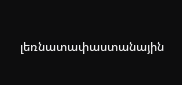լեռնատափաստանային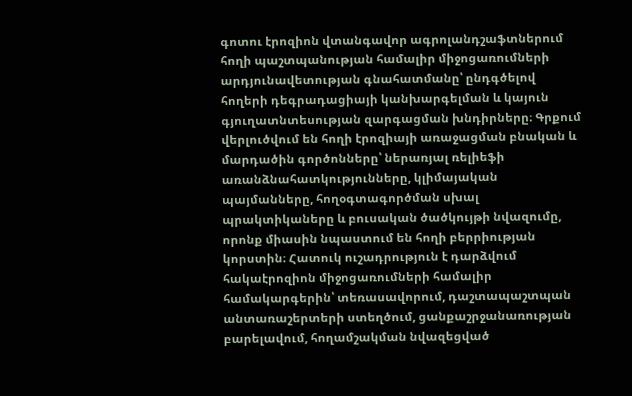գոտու էրոզիոն վտանգավոր ագրոլանդշաֆտներում հողի պաշտպանության համալիր միջոցառումների արդյունավետության գնահատմանը՝ ընդգծելով հողերի դեգրադացիայի կանխարգելման և կայուն գյուղատնտեսության զարգացման խնդիրները։ Գրքում վերլուծվում են հողի էրոզիայի առաջացման բնական և մարդածին գործոնները՝ ներառյալ ռելիեֆի առանձնահատկությունները, կլիմայական պայմանները, հողօգտագործման սխալ պրակտիկաները և բուսական ծածկույթի նվազումը, որոնք միասին նպաստում են հողի բերրիության կորստին։ Հատուկ ուշադրություն է դարձվում հակաէրոզիոն միջոցառումների համալիր համակարգերին՝ տեռասավորում, դաշտապաշտպան անտառաշերտերի ստեղծում, ցանքաշրջանառության բարելավում, հողամշակման նվազեցված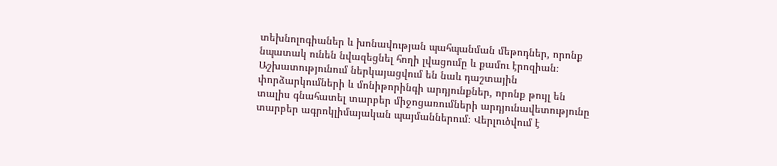տեխնոլոգիաներ և խոնավության պահպանման մեթոդներ, որոնք նպատակ ունեն նվազեցնել հողի լվացումը և քամու էրոզիան։ Աշխատությունում ներկայացվում են նաև դաշտային փորձարկումների և մոնիթորինգի արդյունքներ, որոնք թույլ են տալիս գնահատել տարբեր միջոցառումների արդյունավետությունը տարբեր ագրոկլիմայական պայմաններում։ Վերլուծվում է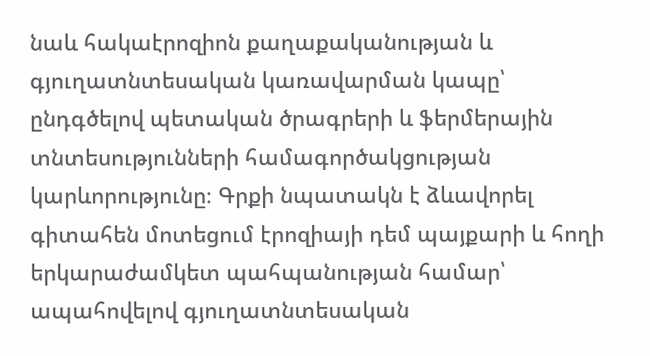նաև հակաէրոզիոն քաղաքականության և գյուղատնտեսական կառավարման կապը՝ ընդգծելով պետական ծրագրերի և ֆերմերային տնտեսությունների համագործակցության կարևորությունը։ Գրքի նպատակն է ձևավորել գիտահեն մոտեցում էրոզիայի դեմ պայքարի և հողի երկարաժամկետ պահպանության համար՝ ապահովելով գյուղատնտեսական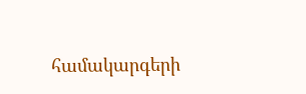համակարգերի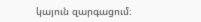կայուն զարգացում։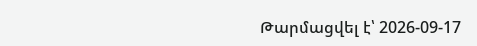Թարմացվել է՝ 2026-09-17